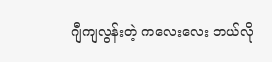ဂျီကျလွန်းတဲ့ ကလေးလေး ဘယ်လို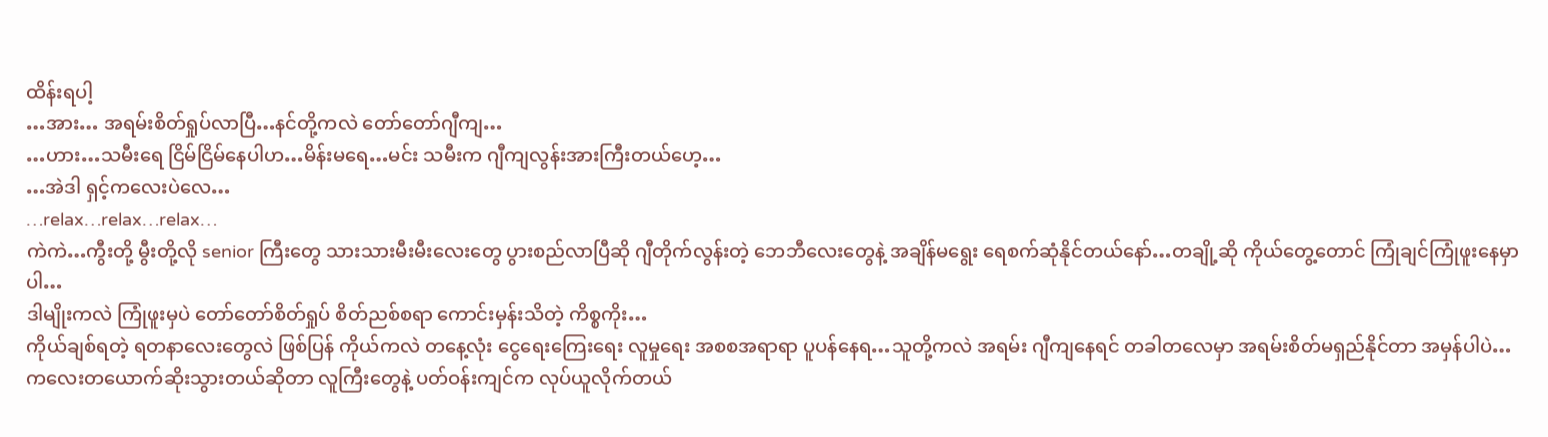ထိန်းရပါ့
…အား… အရမ်းစိတ်ရှုပ်လာပြီ…နင်တို့ကလဲ တော်တော်ဂျီကျ…
…ဟား…သမီးရေ ငြိမ်ငြိမ်နေပါဟ…မိန်းမရေ…မင်း သမီးက ဂျီကျလွန်းအားကြီးတယ်ဟေ့…
…အဲဒါ ရှင့်ကလေးပဲလေ…
…relax…relax…relax…
ကဲကဲ…ကွီးတို့ မွီးတို့လို senior ကြီးတွေ သားသားမီးမီးလေးတွေ ပွားစည်လာပြီဆို ဂျီတိုက်လွန်းတဲ့ ဘေဘီလေးတွေနဲ့ အချိန်မရွေး ရေစက်ဆုံနိုင်တယ်နော်…တချို့ဆို ကိုယ်တွေ့တောင် ကြုံချင်ကြုံဖူးနေမှာပါ…
ဒါမျိုးကလဲ ကြုံဖူးမှပဲ တော်တော်စိတ်ရှုပ် စိတ်ညစ်စရာ ကောင်းမှန်းသိတဲ့ ကိစ္စကိုး…
ကိုယ်ချစ်ရတဲ့ ရတနာလေးတွေလဲ ဖြစ်ပြန် ကိုယ်ကလဲ တနေ့လုံး ငွေရေးကြေးရေး လူမှုရေး အစစအရာရာ ပူပန်နေရ…သူတို့ကလဲ အရမ်း ဂျီကျနေရင် တခါတလေမှာ အရမ်းစိတ်မရှည်နိုင်တာ အမှန်ပါပဲ…
ကလေးတယောက်ဆိုးသွားတယ်ဆိုတာ လူကြီးတွေနဲ့ ပတ်ဝန်းကျင်က လုပ်ယူလိုက်တယ်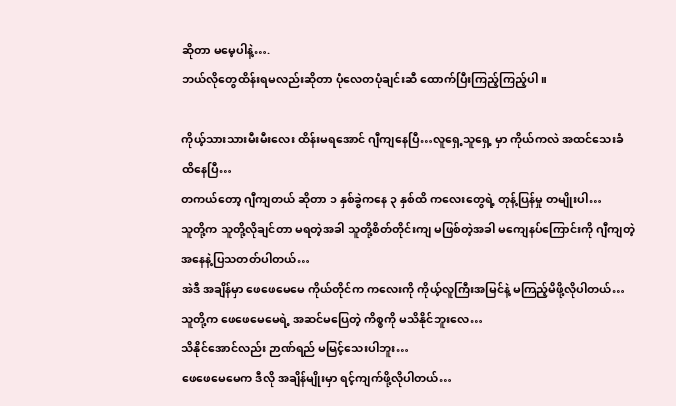ဆိုတာ မမေ့ပါနဲ့….
ဘယ်လိုတွေထိန်းရမလည်းဆိုတာ ပုံလေတပုံချင်းဆီ ထောက်ပြီးကြည့်ကြည့်ပါ။

ကိုယ့်သားသားမီးမီးလေး ထိန်းမရအောင် ဂျီကျနေပြီ…လူရှေ့သူရှေ့ မှာ ကိုယ်ကလဲ အထင်သေးခံ ထိနေပြီ…
တကယ်တော့ ဂျီကျတယ် ဆိုတာ ၁ နှစ်ခွဲကနေ ၃ နှစ်ထိ ကလေးတွေရဲ့ တုန့်ပြန်မှု တမျိုးပါ…
သူတို့က သူတို့လိုချင်တာ မရတဲ့အခါ သူတို့စိတ်တိုင်းကျ မဖြစ်တဲ့အခါ မကျေနပ်ကြောင်းကို ဂျီကျတဲ့ အနေနဲ့ပြသတတ်ပါတယ်…
အဲဒီ အချိန်မှာ ဖေဖေမေမေ ကိုယ်တိုင်က ကလေးကို ကိုယ့်လူကြီးအမြင်နဲ့ မကြည့်မိဖို့လိုပါတယ်…
သူတို့က ဖေဖေမေမေရဲ့ အဆင်မပြေတဲ့ ကိစ္စကို မသိနိုင်ဘူးလေ…
သိနိုင်အောင်လည်း ဉာဏ်ရည် မမြင့်သေးပါဘူး…
ဖေဖေမေမေက ဒီလို အချိန်မျိုးမှာ ရင့်ကျက်ဖို့လိုပါတယ်…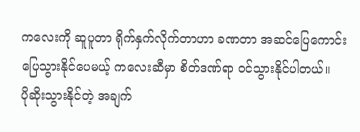ကလေးကို ဆူပူတာ ရိုက်နှက်လိုက်တာဟာ ခဏတာ အဆင်ပြေကောင်းပြေသွားနိုင်ပေမယ့် ကလေးဆီမှာ စိတ်ဒဏ်ရာ ဝင်သွားနိုင်ပါတယ်။
ပိုဆိုးသွားနိုင်တဲ့ အချက်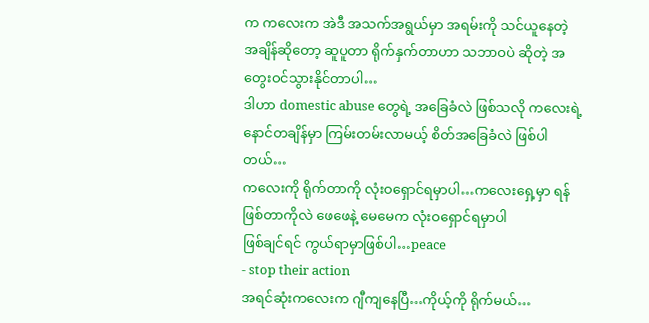က ကလေးက အဲဒီ အသက်အရွယ်မှာ အရမ်းကို သင်ယူနေတဲ့ အချိန်ဆိုတော့ ဆူပူတာ ရိုက်နှက်တာဟာ သဘာဝပဲ ဆိုတဲ့ အတွေးဝင်သွားနိုင်တာပါ…
ဒါဟာ domestic abuse တွေရဲ့ အခြေခံလဲ ဖြစ်သလို ကလေးရဲ့ နောင်တချိန်မှာ ကြမ်းတမ်းလာမယ့် စိတ်အခြေခံလဲ ဖြစ်ပါတယ်…
ကလေးကို ရိုက်တာကို လုံးဝရှောင်ရမှာပါ…ကလေးရှေ့မှာ ရန်ဖြစ်တာကိုလဲ ဖေဖေနဲ့ မေမေက လုံးဝရှောင်ရမှာပါ
ဖြစ်ချင်ရင် ကွယ်ရာမှာဖြစ်ပါ…peace
- stop their action
အရင်ဆုံးကလေးက ဂျီကျနေပြီ…ကိုယ့်ကို ရိုက်မယ်…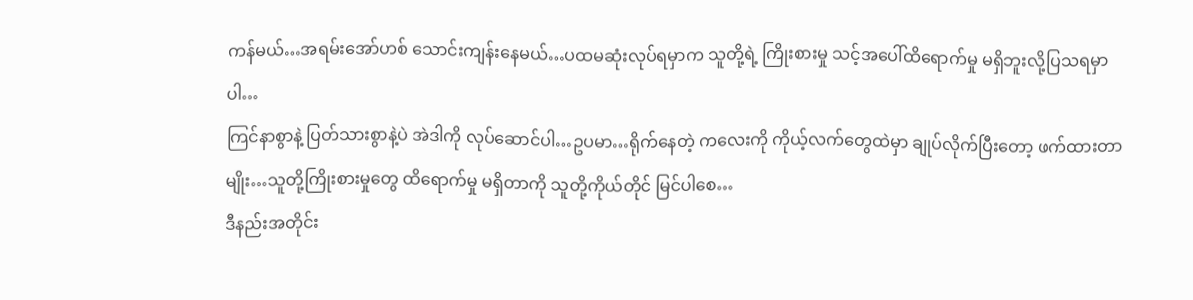ကန်မယ်…အရမ်းအော်ဟစ် သောင်းကျန်းနေမယ်…ပထမဆုံးလုပ်ရမှာက သူတို့ရဲ့ ကြိုးစားမှု သင့်အပေါ်ထိရောက်မှု မရှိဘူးလို့ပြသရမှာပါ…
ကြင်နာစွာနဲ့ ပြတ်သားစွာနဲ့ပဲ အဲဒါကို လုပ်ဆောင်ပါ…ဥပမာ…ရိုက်နေတဲ့ ကလေးကို ကိုယ့်လက်တွေထဲမှာ ချုပ်လိုက်ပြီးတော့ ဖက်ထားတာမျိုး…သူတို့ကြိုးစားမှုတွေ ထိရောက်မှု မရှိတာကို သူတို့ကိုယ်တိုင် မြင်ပါစေ…
ဒီနည်းအတိုင်း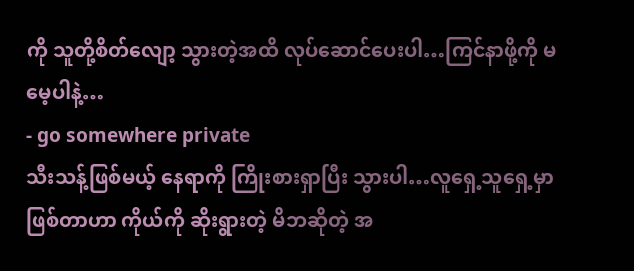ကို သူတို့စိတ်လျော့ သွားတဲ့အထိ လုပ်ဆောင်ပေးပါ…ကြင်နာဖို့ကို မမေ့ပါနဲ့…
- go somewhere private
သီးသန့်ဖြစ်မယ့် နေရာကို ကြိုးစားရှာပြီး သွားပါ…လူရှေ့သူရှေ့မှာ ဖြစ်တာဟာ ကိုယ်ကို ဆိုးရွားတဲ့ မိဘဆိုတဲ့ အ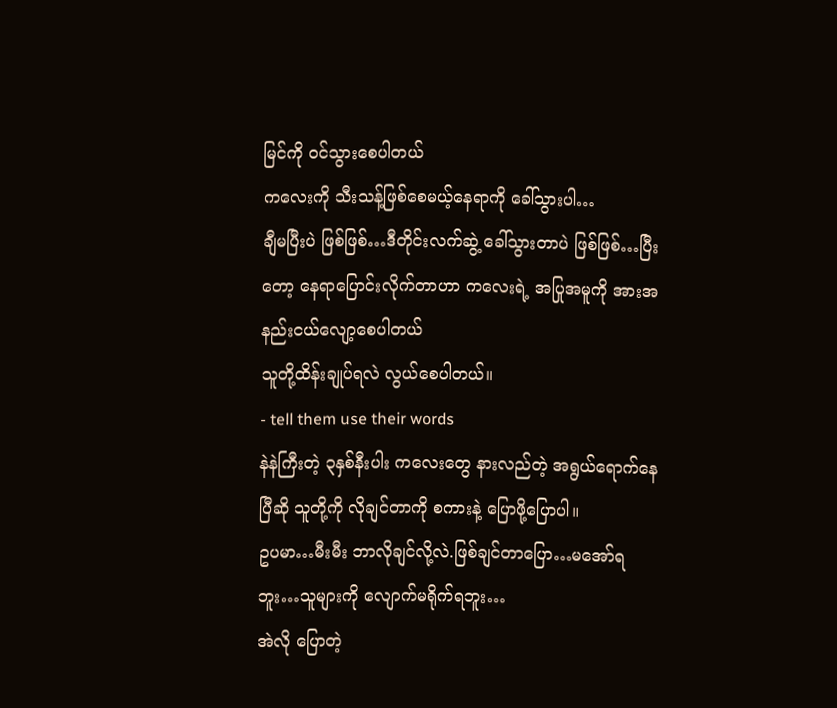မြင်ကို ဝင်သွားစေပါတယ်
ကလေးကို သီးသန့်ဖြစ်စေမယ့်နေရာကို ခေါ်သွားပါ…
ချီမပြီးပဲ ဖြစ်ဖြစ်…ဒီတိုင်းလက်ဆွဲ့ ခေါ်သွားတာပဲ ဖြစ်ဖြစ်…ပြီးတော့ နေရာပြောင်းလိုက်တာဟာ ကလေးရဲ့ အပြုအမူကို အားအနည်းငယ်လျော့စေပါတယ်
သူတို့ထိန်းချုပ်ရလဲ လွယ်စေပါတယ်။
- tell them use their words
နဲနဲကြီးတဲ့ ၃နှစ်နီးပါး ကလေးတွေ နားလည်တဲ့ အရွယ်ရောက်နေပြီဆို သူတို့ကို လိုချင်တာကို စကားနဲ့ ပြောဖို့ပြောပါ။
ဥပမာ…မီးမီး ဘာလိုချင်လို့လဲ.ဖြစ်ချင်တာပြော…မအော်ရဘူး…သူများကို လျောက်မရိုက်ရဘူး…
အဲလို ပြောတဲ့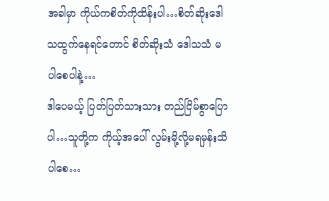အခါမှာ ကိုယ်ကစိတ်ကိုထိန်းပါ…စိတ်ဆိုးဒေါသထွက်နေရင်တောင် စိတ်ဆိုးသံ ဒေါသသံ မပါစေပါနဲ့…
ဒါပေမယ့် ပြတ်ပြတ်သားသား တည်ငြိမ်စွာပြောပါ…သူတို့က ကိုယ့်အပေါ် လွမ်းမို့လို့မရမှန်းသိပါစေ…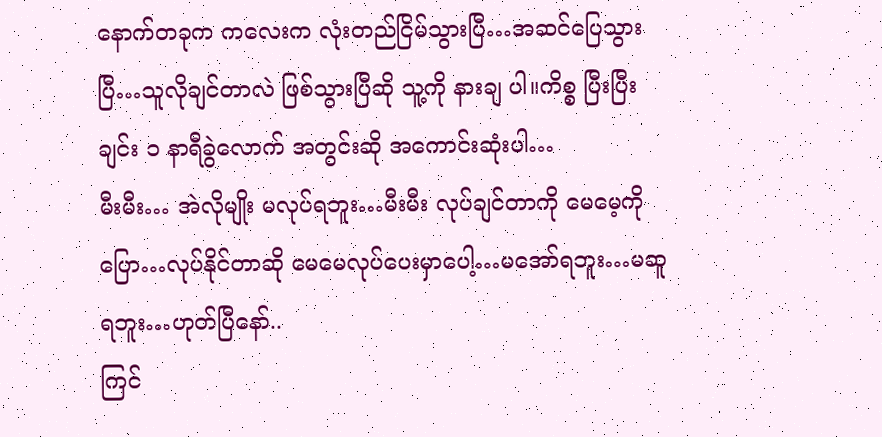နောက်တခုက ကလေးက လုံးတည်ငြိမ်သွားပြီ…အဆင်ပြေသွားပြီ…သူလိုချင်တာလဲ ဖြစ်သွားပြီဆို သူ့ကို နားချ ပါ။ကိစ္စ ပြီးပြီးချင်း ၁ နာရီခွဲလောက် အတွင်းဆို အကောင်းဆုံးပါ…
မီးမီး… အဲလိုမျိုး မလုပ်ရဘူး…မီးမီး လုပ်ချင်တာကို မေမေ့ကို ပြော…လုပ်နိုင်တာဆို မေမေလုပ်ပေးမှာပေါ့…မအော်ရဘူး…မဆူရဘူး…ဟုတ်ပြီနော်..
ကြင်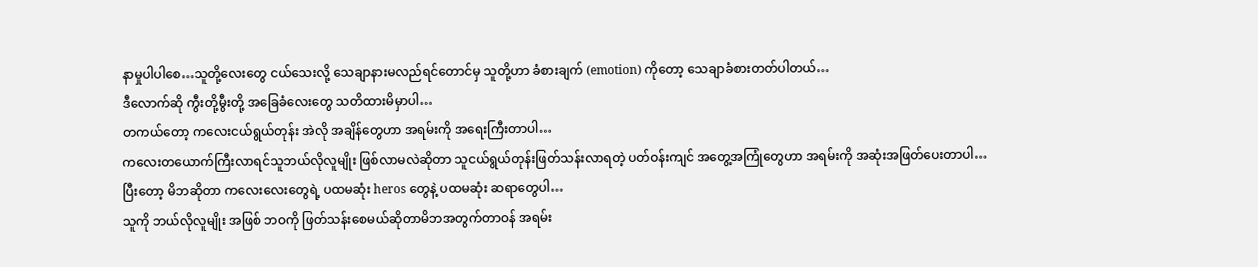နာမှုပါပါစေ…သူတို့လေးတွေ ငယ်သေးလို့ သေချာနားမလည်ရင်တောင်မှ သူတို့ဟာ ခံစားချက် (emotion) ကိုတော့ သေချာခံစားတတ်ပါတယ်…
ဒီလောက်ဆို ကွီးတို့မွီးတို့ အခြေခံလေးတွေ သတိထားမိမှာပါ…
တကယ်တော့ ကလေးငယ်ရွယ်တုန်း အဲလို အချိန်တွေဟာ အရမ်းကို အရေးကြီးတာပါ…
ကလေးတယောက်ကြီးလာရင်သူဘယ်လိုလူမျိုး ဖြစ်လာမလဲဆိုတာ သူငယ်ရွယ်တုန်းဖြတ်သန်းလာရတဲ့ ပတ်ဝန်းကျင် အတွေ့အကြုံတွေဟာ အရမ်းကို အဆုံးအဖြတ်ပေးတာပါ…
ပြီးတော့ မိဘဆိုတာ ကလေးလေးတွေရဲ့ ပထမဆုံး heros တွေနဲ့ ပထမဆုံး ဆရာတွေပါ…
သူကို ဘယ်လိုလူမျိုး အဖြစ် ဘဝကို ဖြတ်သန်းစေမယ်ဆိုတာမိဘအတွက်တာဝန် အရမ်း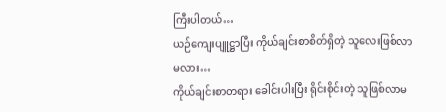ကြီးပါတယ်…
ယဉ်ကျေးပျူဋ္ဌာပြီး ကိုယ်ချင်းစာစိတ်ရှိတဲ့ သူလေးဖြစ်လာမလား…
ကိုယ်ချင်းစာတရား ခေါင်းပါးပြီး ရိုင်းစိုင်းတဲ့ သူဖြစ်လာမ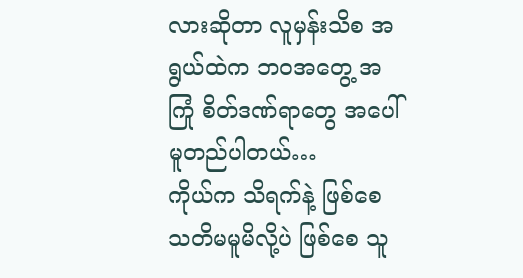လားဆိုတာ လူမှန်းသိစ အရွယ်ထဲက ဘဝအတွေ့ အကြုံ စိတ်ဒဏ်ရာတွေ အပေါ်မူတည်ပါတယ်…
ကိုယ်က သိရက်နဲ့ ဖြစ်စေ သတိမမူမိလို့ပဲ ဖြစ်စေ သူ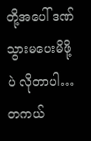တို့အပေါ် ဒဏ်သွားမပေးမိဖို့ပဲ လိုတာပါ…
တကယ်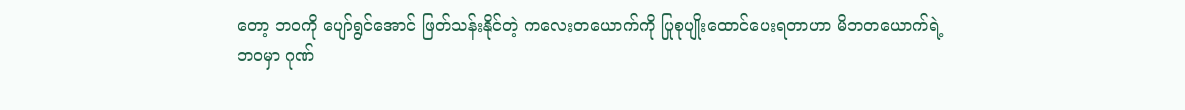တော့ ဘဝကို ပျော်ရွင်အောင် ဖြတ်သန်းနိုင်တဲ့ ကလေးတယောက်ကို ပြုစုပျိုးထောင်ပေးရတာဟာ မိဘတယောက်ရဲ့ ဘဝမှာ ဂုဏ်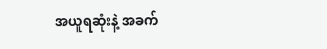အယူရဆုံးနဲ့ အခက်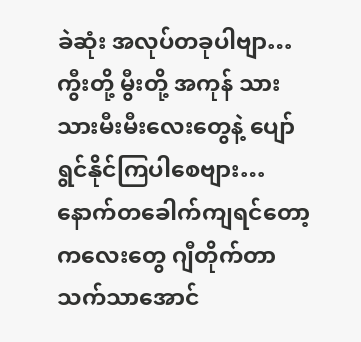ခဲဆုံး အလုပ်တခုပါဗျာ…
ကွီးတို့ မွီးတို့ အကုန် သားသားမီးမီးလေးတွေနဲ့ ပျော်ရွင်နိုင်ကြပါစေဗျား…
နောက်တခေါက်ကျရင်တော့ ကလေးတွေ ဂျီတိုက်တာ သက်သာအောင်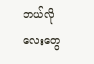ဘယ်လိုလေးတွေ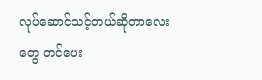လုပ်ဆောင်သင့်တယ်ဆိုတာလေးတွေ တင်ပေး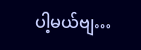ပါ့မယ်ဗျ…